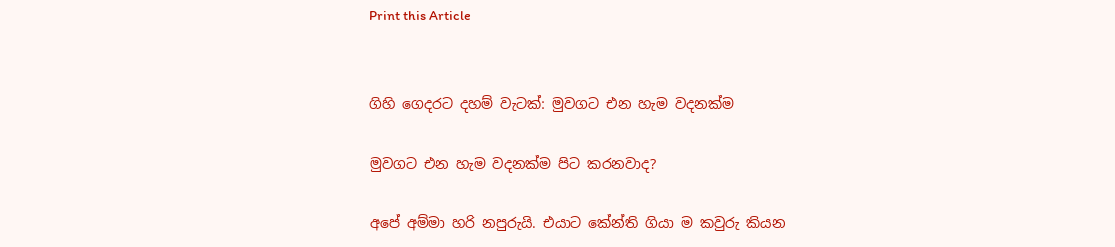Print this Article


ගිහි ගෙදරට දහම් වැටක්: මුවගට එන හැම වදනක්ම

මුවගට එන හැම වදනක්ම පිට කරනවාද?

අපේ අම්මා හරි නපුරුයි. එයාට කේන්ති ගියා ම කවුරු කියන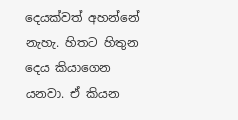දෙයක්වත් අහන්නේ නැහැ. හිතට හිතුන දෙය කියාගෙන යනවා. ඒ කියන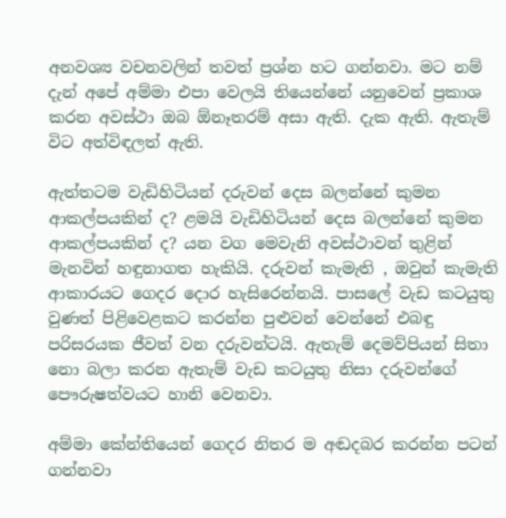අනවශ්‍ය වචනවලින් තවත් ප්‍රශ්න හට ගන්නවා. මට නම් දැන් අපේ අම්මා එපා වෙලයි තියෙන්නේ යනුවෙන් ප්‍රකාශ කරන අවස්ථා ඔබ ඕනෑතරම් අසා ඇති. දැක ඇති. ඇතැම් විට අත්විඳලත් ඇති.

ඇත්තටම වැඩිහිටියන් දරුවන් දෙස බලන්නේ කුමන ආකල්පයකින් ද? ළමයි වැඩිහිටියන් දෙස බලන්නේ කුමන ආකල්පයකින් ද? යන වග මෙවැනි අවස්ථාවන් තුළින් මැනවින් හඳුනාගත හැකියි. දරුවන් කැමැති , ඔවුන් කැමැති ආකාරයට ගෙදර දොර හැසිරෙන්නයි. පාසලේ වැඩ කටයුතු වුණත් පිළිවෙළකට කරන්න පුළුවන් වෙන්නේ එබඳු පරිසරයක ජීවත් වන දරුවන්ටයි. ඇතැම් දෙමව්පියන් සිතා නො බලා කරන ඇතැම් වැඩ කටයුතු නිසා දරුවන්ගේ පෞරුෂත්වයට හානි වෙනවා.

අම්මා කේන්තියෙන් ගෙදර නිතර ම අඬදබර කරන්න පටන් ගන්නවා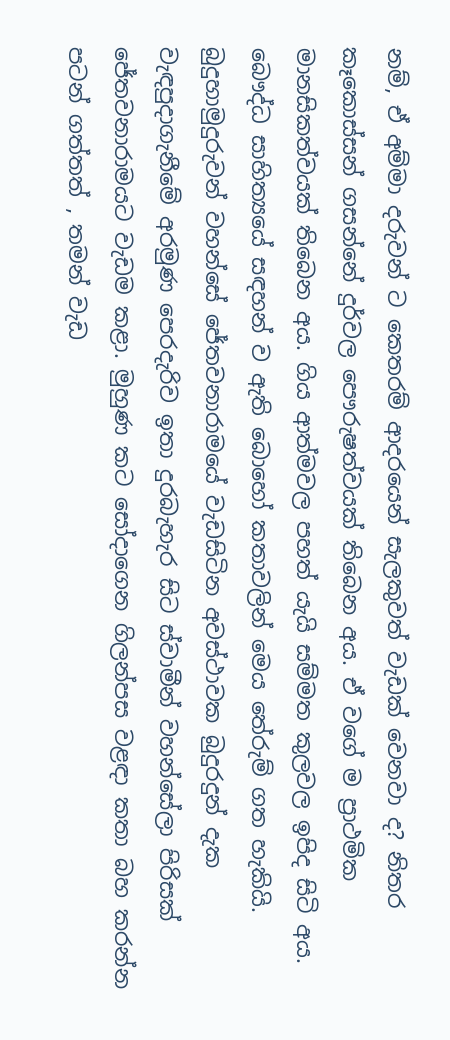නම්, ඒ අම්මා දරුවන් ට කෙතරම් ආදරයෙන් සැලකුවත් වැඩක් වෙනවා ද? නිතර කෑකොස්සන් ගසන්නේ දුර්වල පෞරුෂත්වයක් තිබෙන අය. ඒ වගේ ම ප්‍රාථමික මානසිකත්වයක් තිබෙන අය. ගිය ආත්මවල පහත් යැයි සම්මත කුලවල ඉපිද සිටි අය. බෞද්ධ සාහිත්‍යයේ සඳහන් ව ඇති බොහෝ කතාවලින් මෙය තේරුම් ගත හැකියි. බුදුහාමුදුරුවන් වහන්සේ ජේතවනාරාමයේ වැඩසිටින අවස්ථාවක බුදුරදුන් දැක වැඳපුදාගැනීමේ අරමුණ පෙරදැරිව ඉතා දුරබැහැර සිට ස්වාමීන් වහන්සේලා පිරිසක් ජේතවනාරාමයට වැඩම කළා. මුහුණ කට සෝදාගෙන ගිලන්පස වළඳා කතා බහ කරන්න පටන් ගත්තත් , තමන් වැඩ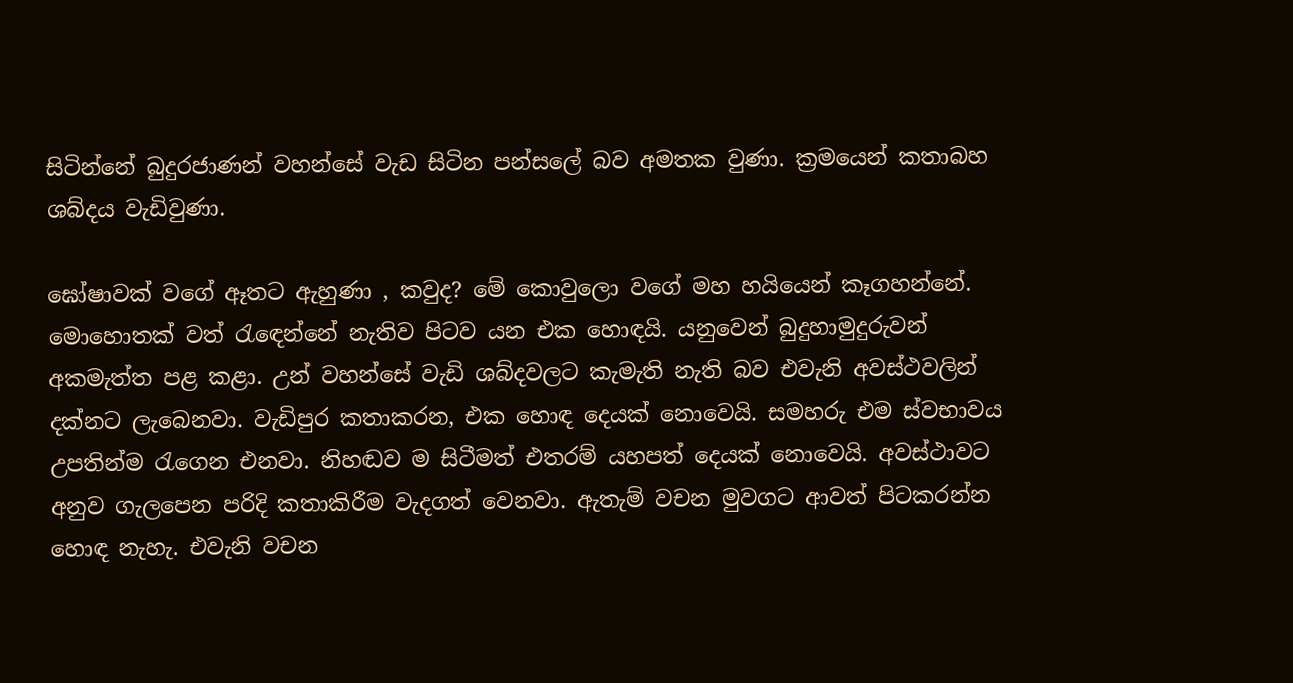සිටින්නේ බුදුරජාණන් වහන්සේ වැඩ සිටින පන්සලේ බව අමතක වුණා. ක්‍රමයෙන් කතාබහ ශබ්දය වැඩිවුණා.

ඝෝෂාවක් වගේ ඈතට ඇහුණා , කවුද? මේ කොවුලො වගේ මහ හයියෙන් කෑගහන්නේ. මොහොතක් වත් රැඳෙන්නේ නැතිව පිටව යන එක හොඳයි. යනුවෙන් බුදුහාමුදුරුවන් අකමැත්ත පළ කළා. උන් වහන්සේ වැඩි ශබ්දවලට කැමැති නැති බව එවැනි අවස්ථවලින් දක්නට ලැබෙනවා. වැඩිපුර කතාකරන, එක හොඳ දෙයක් නොවෙයි. සමහරු එම ස්වභාවය උපතින්ම රැගෙන එනවා. නිහඬව ම සිටීමත් එතරම් යහපත් දෙයක් නොවෙයි. අවස්ථාවට අනුව ගැලපෙන පරිදි කතාකිරීම වැදගත් වෙනවා. ඇතැම් වචන මුවගට ආවත් පිටකරන්න හොඳ නැහැ. එවැනි වචන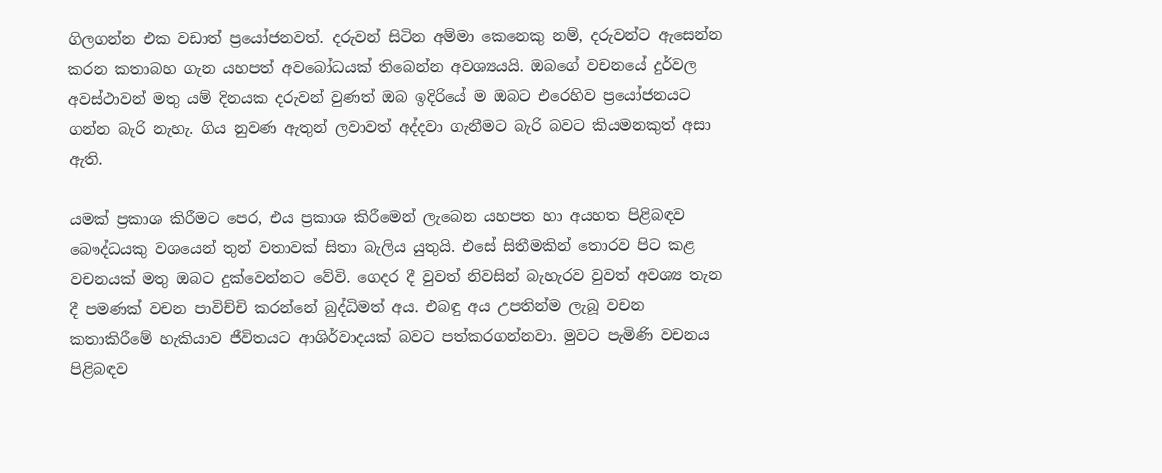ගිලගන්න එක වඩාත් ප්‍රයෝජනවත්. දරුවන් සිටින අම්මා කෙනෙකු නම්, දරුවන්ට ඇසෙන්න කරන කතාබහ ගැන යහපත් අවබෝධයක් තිබෙන්න අවශ්‍යයයි. ඔබගේ වචනයේ දුර්වල අවස්ථාවන් මතු යම් දිනයක දරුවන් වුණත් ඔබ ඉදිරියේ ම ඔබට එරෙහිව ප්‍රයෝජනයට ගන්න බැරි නැහැ. ගිය නුවණ ඇතුන් ලවාවත් අද්දවා ගැනීමට බැරි බවට කියමනකුත් අසා ඇති.

යමක් ප්‍රකාශ කිරීමට පෙර, එය ප්‍රකාශ කිරීමෙන් ලැබෙන යහපත හා අයහත පිළිබඳව බෞද්ධයකු වශයෙන් තුන් වතාවක් සිතා බැලිය යුතුයි. එසේ සිතීමකින් තොරව පිට කළ වචනයක් මතු ඔබට දුක්වෙන්නට වේවි. ගෙදර දී වුවත් නිවසින් බැහැරව වුවත් අවශ්‍ය තැන දී පමණක් වචන පාවිච්චි කරන්නේ බුද්ධිමත් අය. එබඳු අය උපතින්ම ලැබූ වචන කතාකිරීමේ හැකියාව ජීවිතයට ආශිර්වාදයක් බවට පත්කරගන්නවා. මුවට පැමිණි වචනය පිළිබඳව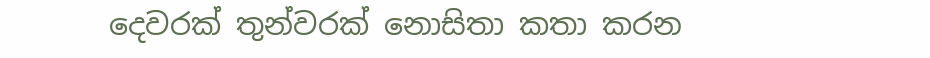දෙවරක් තුන්වරක් නොසිතා කතා කරන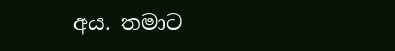අය. තමාට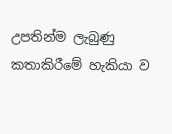උපතින්ම ලැබුණු කතාකිරීමේ හැකියා ව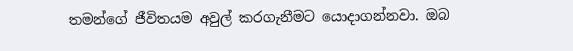තමන්ගේ ජීවිතයම අවුල් කරගැනීමට යොදාගන්නවා. ඔබ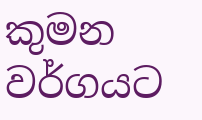කුමන වර්ගයට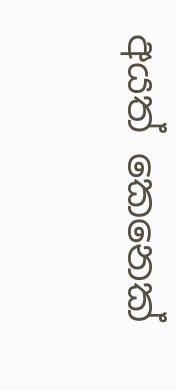අයත් කෙනෙක්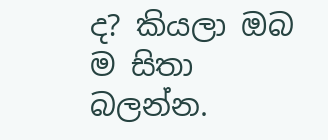ද? කියලා ඔබ ම සිතා බලන්න.